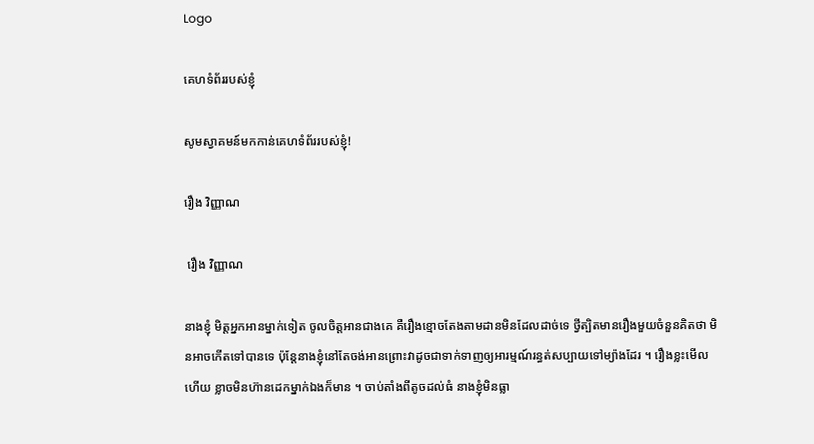Logo

គេហទំព័ររបស់ខ្ញុំ

សូមស្វាគមន៍មកកាន់គេហទំព័ររបស់ខ្ញុំ!

រឿង វិញ្ញាណ

 រឿង វិញ្ញាណ

នាងខ្ញុំ មិត្តអ្នកអានម្នាក់ទៀត ចូលចិត្តអានជាងគេ គឺរឿងខ្មោចតែងតាមដានមិនដែលដាច់ទេ ថ្វីត្បិតមានរឿងមួយចំនួនគិតថា មិនអាចកើតទៅបានទេ ប៉ុន្តែនាងខ្ញុំនៅតែចង់អានព្រោះវាដូចជាទាក់ទាញឲ្យអារម្មណ៍រន្ធត់សប្បាយទៅម្យ៉ាងដែរ ។ រឿងខ្លះមើលហើយ ខ្លាចមិនហ៊ានដេកម្នាក់ឯងក៏មាន ។ ចាប់តាំងពីតូចដល់ធំ នាងខ្ញុំមិនធ្លា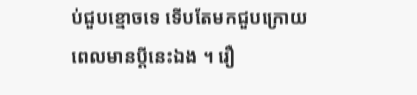ប់ជួបខ្មោចទេ ទើបតែមកជួបក្រោយពេលមានប្ដីនេះឯង ។ រឿ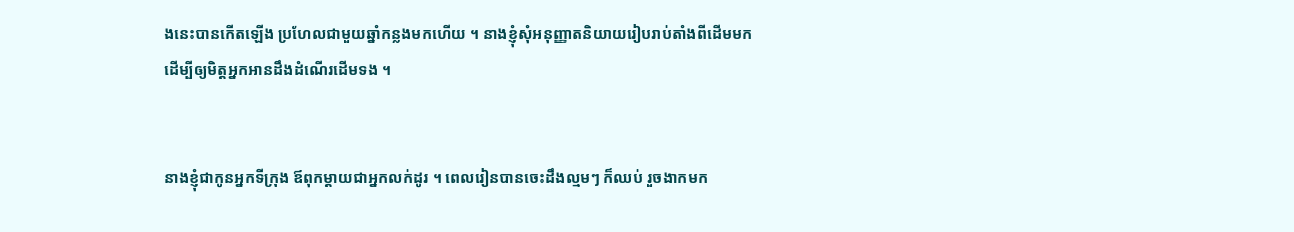ងនេះបានកើតឡើង ប្រហែលជាមួយឆ្នាំកន្លងមកហើយ ។ នាងខ្ញុំសុំអនុញ្ញាតនិយាយរៀបរាប់តាំងពីដើមមក ដើម្បីឲ្យមិត្តអ្នកអានដឹងដំណើរដើមទង ។


នាងខ្ញុំជាកូនអ្នកទីក្រុង ឪពុកម្ដាយជាអ្នកលក់ដូរ ។ ពេលរៀនបានចេះដឹងល្មមៗ ក៏ឈប់ រួចងាកមក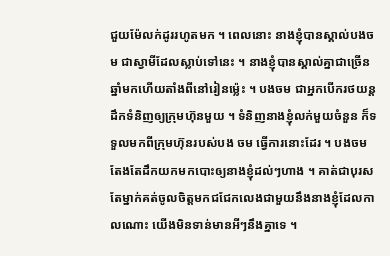ជួយម៉ែលក់ដូររហូតមក ។ ពេលនោះ នាងខ្ញុំបានស្គាល់បងចម ជាស្វាមីដែលស្លាប់ទៅនេះ ។ នាងខ្ញុំបានស្គាល់គ្នាជាច្រើនឆ្នាំមកហើយតាំងពីនៅរៀនម៉្លេះ ។ បងចម ជាអ្នកបើករថយន្តដឹកទំនិញឲ្យក្រុមហ៊ុនមួយ ។ ទំនិញនាងខ្ញុំលក់មួយចំនួន ក៏ទទួលមកពីក្រុមហ៊ុនរបស់បង ចម ធ្វើការនោះដែរ ។ បងចម តែងតែដឹកយកមកបោះឲ្យនាងខ្ញុំដល់ៗហាង ។ គាត់ជាបុរសតែម្នាក់គត់ចូលចិត្តមកជជែកលេងជាមួយនឹងនាងខ្ញុំដែលកាលណោះ យើងមិនទាន់មានអីៗនឹងគ្នាទេ ។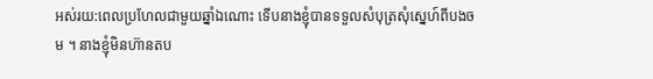អស់រយ:ពេលប្រហែលជាមួយឆ្នាំឯណោះ ទើបនាងខ្ញុំបានទទួលសំបុត្រសុំស្នេហ៍ពីបងចម ។ នាងខ្ញុំមិនហ៊ានតប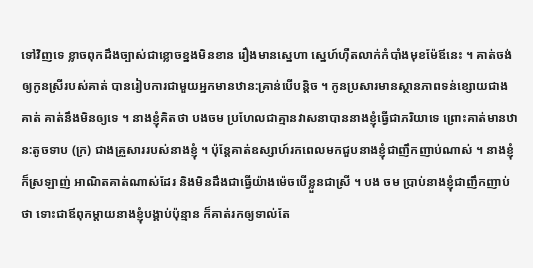ទៅវិញទេ ខ្លាចពុកដឹងច្បាស់ជាខ្លោចខ្នងមិនខាន រឿងមានស្នេហា ស្នេហ៍ហ៊ឺតលាក់កំបាំងមុខម៉ែឪនេះ ។ គាត់ចង់ឲ្យកូនស្រីរបស់គាត់ បានរៀបការជាមួយអ្នកមានឋាន:គ្រាន់បើបន្តិច ។ កូនប្រសារមានស្ថានភាពទន់ខ្សោយជាងគាត់ គាត់នឹងមិនឲ្យទេ ។ នាងខ្ញុំគិតថា បងចម ប្រហែលជាគ្មានវាសនាបាននាងខ្ញុំធ្វើជាភរិយាទេ ព្រោះគាត់មានឋាន:តូចទាប (ក្រ) ជាងគ្រួសាររបស់នាងខ្ញុំ ។ ប៉ុន្តែគាត់ឧស្សាហ៍រកពេលមកជួបនាងខ្ញុំជាញឹកញាប់ណាស់ ។ នាងខ្ញុំក៏ស្រឡាញ់ អាណិតគាត់ណាស់ដែរ និងមិនដឹងជាធ្វើយ៉ាងម៉េចបើខ្លួនជាស្រី ។ បង ចម ប្រាប់នាងខ្ញុំជាញឹកញាប់ថា ទោះជាឪពុកម្ដាយនាងខ្ញុំបង្គាប់ប៉ុន្មាន ក៏គាត់រកឲ្យទាល់តែ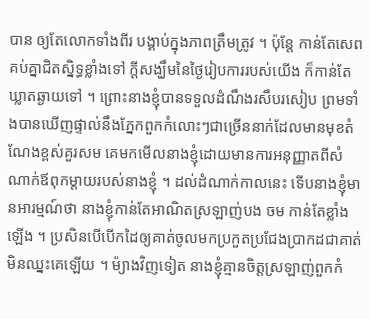បាន ឲ្យតែលោកទាំងពីរ បង្គាប់ក្នុងភាពត្រឹមត្រូវ ។ ប៉ុន្តែ កាន់តែសេពគប់គ្នាជិតស្និទ្ធខ្លាំងទៅ ក្ដីសង្ឃឹមនៃថ្ងៃរៀបការរបស់យើង ក៏កាន់តែឃ្លាតឆ្ងាយទៅ ។ ព្រោះនាងខ្ញុំបានទទួលដំណឹងរសឹបរសៀប ព្រមទាំងបានឃើញផ្ទាល់នឹងភ្នែកពួកកំលោះៗជាច្រើននាក់ដែលមានមុខតំណែងខ្ពស់គួរសម គេមកមើលនាងខ្ញុំដោយមានការអនុញ្ញាតពីសំណាក់ឪពុកម្ដាយរបស់នាងខ្ញុំ ។ ដល់ដំណាក់កាលនេះ ទើបនាងខ្ញុំមានអារម្មណ៍ថា នាងខ្ញុំកាន់តែអាណិតស្រឡាញ់បង ចម កាន់តែខ្លាំងឡើង ។ ប្រសិនបើបើកដៃឲ្យគាត់ចូលមកប្រកួតប្រជែងប្រាកដជាគាត់មិនឈ្នះគេឡើយ ។ ម៉្យាងវិញទៀត នាងខ្ញុំគ្មានចិត្តស្រឡាញ់ពួកកំ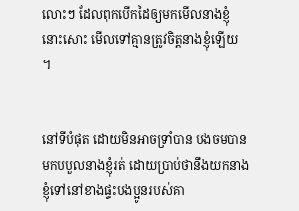លោះៗ ដែលពុកបើកដៃឲ្យមកមើលនាងខ្ញុំនោះសោះ មើលទៅគ្មានត្រូវចិត្តនាងខ្ញុំឡើយ ។


នៅទីបំផុត ដោយមិនអាចទ្រាំបាន បងចមបានមកបបួលនាងខ្ញុំរត់ ដោយប្រាប់ថានឹងយកនាងខ្ញុំទៅនៅខាងផ្ទះបងប្អូនរបស់គា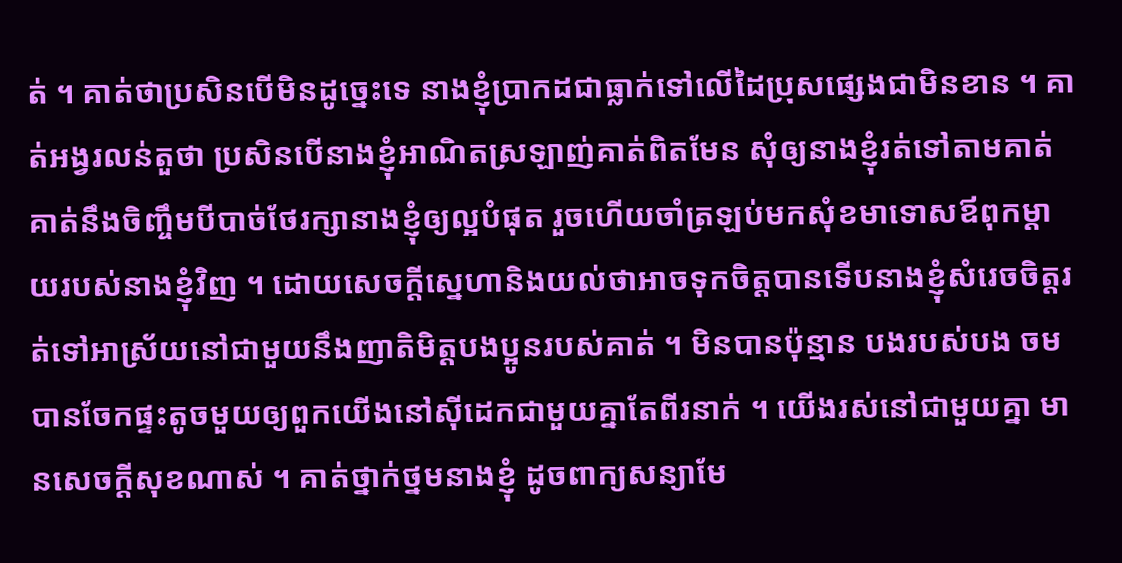ត់ ។ គាត់ថាប្រសិនបើមិនដូច្នេះទេ នាងខ្ញុំប្រាកដជាធ្លាក់ទៅលើដៃប្រុសផ្សេងជាមិនខាន ។ គាត់អង្វរលន់តួថា ប្រសិនបើនាងខ្ញុំអាណិតស្រឡាញ់គាត់ពិតមែន សុំឲ្យនាងខ្ញុំរត់ទៅតាមគាត់ គាត់នឹងចិញ្ចឹមបីបាច់ថែរក្សានាងខ្ញុំឲ្យល្អបំផុត រួចហើយចាំត្រឡប់មកសុំខមាទោសឪពុកម្ដាយរបស់នាងខ្ញុំវិញ ។ ដោយសេចក្ដីស្នេហានិងយល់ថាអាចទុកចិត្តបានទើបនាងខ្ញុំសំរេចចិត្តរត់ទៅអាស្រ័យនៅជាមួយនឹងញាតិមិត្តបងប្អូនរបស់គាត់ ។ មិនបានប៉ុន្មាន បងរបស់បង ចម បានចែកផ្ទះតូចមួយឲ្យពួកយើងនៅស៊ីដេកជាមួយគ្នាតែពីរនាក់ ។ យើងរស់នៅជាមួយគ្នា មានសេចក្ដីសុខណាស់ ។ គាត់ថ្នាក់ថ្នមនាងខ្ញុំ ដូចពាក្យសន្យាមែ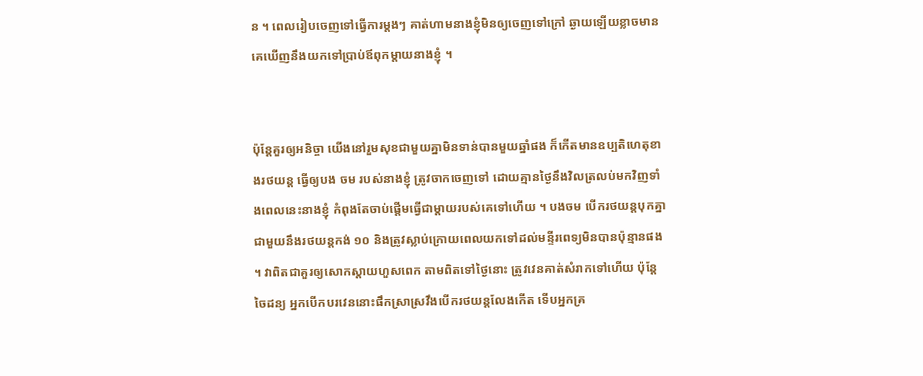ន ។ ពេលរៀបចេញទៅធ្វើការម្ដងៗ គាត់ហាមនាងខ្ញុំមិនឲ្យចេញទៅក្រៅ ឆ្ងាយឡើយខ្លាចមានគេឃើញនឹងយកទៅប្រាប់ឪពុកម្ដាយនាងខ្ញុំ ។


ប៉ុន្តែគួរឲ្យអនិច្ចា យើងនៅរួមសុខជាមួយគ្នាមិនទាន់បានមួយឆ្នាំផង ក៏កើតមានឧប្បតិហេតុខាងរថយន្ត ធ្វើឲ្យបង ចម របស់នាងខ្ញុំ ត្រូវចាកចេញទៅ ដោយគ្មានថ្ងៃនឹងវិលត្រលប់មកវិញទាំងពេលនេះនាងខ្ញុំ កំពុងតែចាប់ផ្ដើមធ្វើជាម្ដាយរបស់គេទៅហើយ ។ បងចម បើករថយន្តបុកគ្នាជាមួយនឹងរថយន្តកង់ ១០ និងត្រូវស្លាប់ក្រោយពេលយកទៅដល់មន្ទីរពេទ្យមិនបានប៉ុន្មានផង ។ វាពិតជាគួរឲ្យសោកស្ដាយហួសពេក តាមពិតទៅថ្ងៃនោះ ត្រូវវេនគាត់សំរាកទៅហើយ ប៉ុន្តែចៃដន្យ អ្នកបើកបរវេននោះផឹកស្រាស្រវឹងបើករថយន្តលែងកើត ទើបអ្នកគ្រ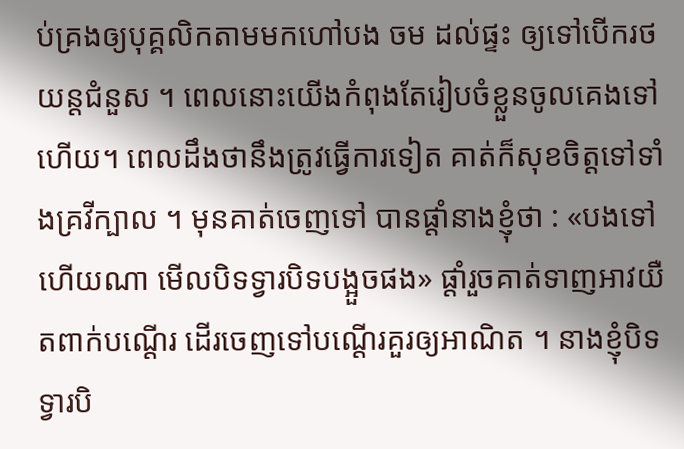ប់គ្រងឲ្យបុគ្គលិកតាមមកហៅបង ចម ដល់ផ្ទះ ឲ្យទៅបើករថយន្តជំនួស ។ ពេលនោះយើងកំពុងតែរៀបចំខ្លួនចូលគេងទៅហើយ។ ពេលដឹងថានឹងត្រូវធ្វើការទៀត គាត់ក៏សុខចិត្តទៅទាំងគ្រវីក្បាល ។ មុនគាត់ចេញទៅ បានផ្ដាំនាងខ្ញុំថា : «បងទៅហើយណា មើលបិទទ្វារបិទបង្អួចផង» ផ្ដាំរួចគាត់ទាញអាវយឺតពាក់បណ្ដើរ ដើរចេញទៅបណ្ដើរគួរឲ្យអាណិត ។ នាងខ្ញុំបិទទ្វារបិ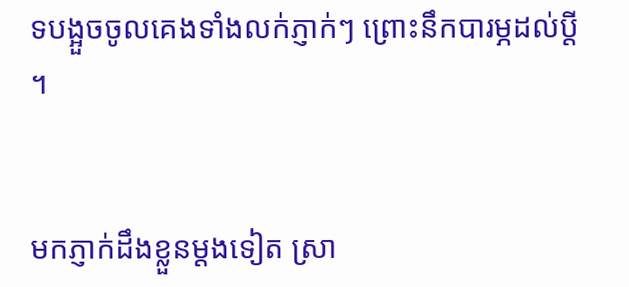ទបង្អួចចូលគេងទាំងលក់ភ្ញាក់ៗ ព្រោះនឹកបារម្ភដល់ប្ដី ។


មកភ្ញាក់ដឹងខ្លួនម្ដងទៀត ស្រា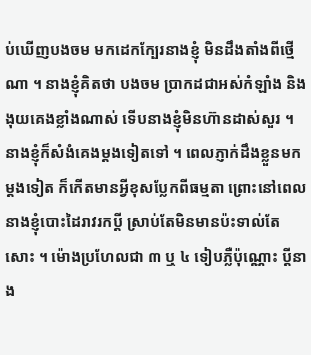ប់ឃើញបងចម មកដេកក្បែរនាងខ្ញុំ មិនដឹងតាំងពីថ្មើណា ។ នាងខ្ញុំគិតថា បងចម ប្រាកដជាអស់កំឡាំង និងងុយគេងខ្លាំងណាស់ ទើបនាងខ្ញុំមិនហ៊ានដាស់សួរ ។ នាងខ្ញុំក៏សំងំគេងម្ដងទៀតទៅ ។ ពេលភ្ញាក់ដឹងខ្លួនមកម្ដងទៀត ក៏កើតមានអ្វីខុសប្លែកពីធម្មតា ព្រោះនៅពេលនាងខ្ញុំបោះដៃរាវរកប្ដី ស្រាប់តែមិនមានប៉ះទាល់តែសោះ ។ ម៉ោងប្រហែលជា ៣ ឬ ៤ ទៀបភ្លឺប៉ុណ្ណោះ ប្ដីនាង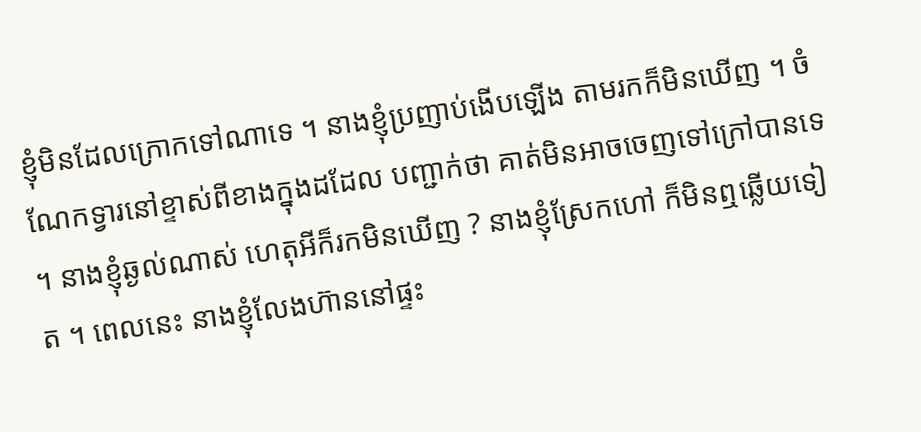ខ្ញុំមិនដែលក្រោកទៅណាទេ ។ នាងខ្ញុំប្រញាប់ងើបឡើង តាមរកក៏មិនឃើញ ។ ចំណែកទ្វារនៅខ្ទាស់ពីខាងក្នុងដដែល បញ្ជាក់ថា គាត់មិនអាចចេញទៅក្រៅបានទេ ។ នាងខ្ញុំឆ្ងល់ណាស់ ហេតុអីក៏រកមិនឃើញ ? នាងខ្ញុំស្រែកហៅ ក៏មិនឮឆ្លើយទៀត ។ ពេលនេះ នាងខ្ញុំលែងហ៊ាននៅផ្ទះ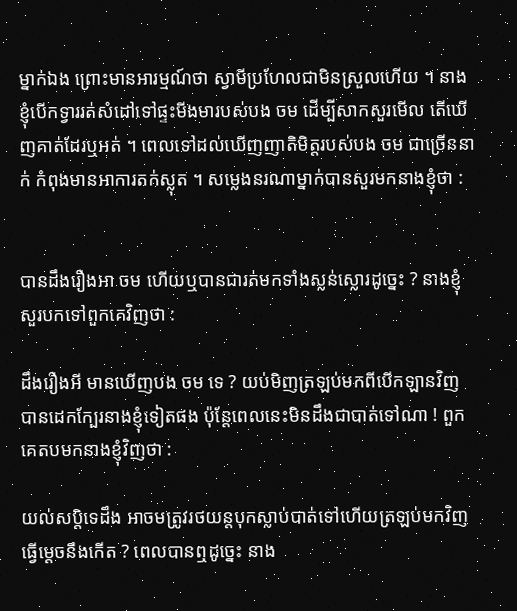ម្នាក់ឯង ព្រោះមានអារម្មណ៍ថា ស្វាមីប្រហែលជាមិនស្រួលហើយ ។ នាងខ្ញុំបើកទ្វាររត់សំដៅទៅផ្ទះមីងមារបស់បង ចម ដើម្បីសាកសួរមើល តើឃើញគាត់ដែរឬអត់ ។ ពេលទៅដល់ឃើញញាតិមិត្តរបស់បង ចម ជាច្រើននាក់ កំពុងមានអាការតក់ស្លុត ។ សម្លេងនរណាម្នាក់បានសួរមកនាងខ្ញុំថា :


បានដឹងរឿងអា ចម ហើយឬបានជារត់មកទាំងស្លន់ស្លោរដូច្នេះ ? នាងខ្ញុំសួរបកទៅពួកគេវិញថា :

ដឹងរឿងអី មានឃើញបង ចម ទេ ? យប់មិញត្រឡប់មកពីបើកឡានវិញ បានដេកក្បែរនាងខ្ញុំទៀតផង ប៉ុន្តែពេលនេះមិនដឹងជាបាត់ទៅណា ! ពួកគេតបមកនាងខ្ញុំវិញថា :

យល់សប្តិទេដឹង អាចមត្រូវរថយន្តបុកស្លាប់បាត់ទៅហើយត្រឡប់មកវិញធ្វើម្ដេចនឹងកើត ? ពេលបានឮដូច្នេះ នាង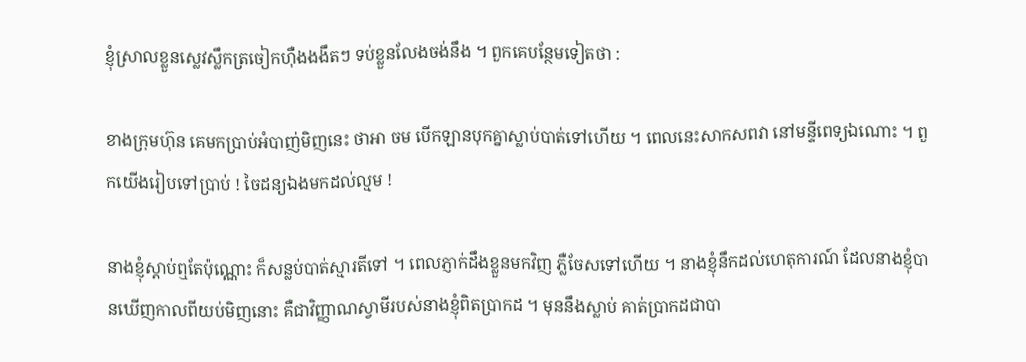ខ្ញុំស្រាលខ្លួនស្លេវស្លឹកត្រចៀកហ៊ឺងងងឹតៗ ទប់ខ្លួនលែងចង់នឹង ។ ពួកគេបន្ថែមទៀតថា :

ខាងក្រុមហ៊ុន គេមកប្រាប់អំបាញ់មិញនេះ ថាអា ចម បើកឡានបុកគ្នាស្លាប់បាត់ទៅហើយ ។ ពេលនេះសាកសពវា នៅមន្ទីពេទ្យឯណោះ ។ ពួកយើងរៀបទៅប្រាប់ ! ចៃដន្យឯងមកដល់ល្មម !

នាងខ្ញុំស្ដាប់ឮតែប៉ុណ្ណោះ ក៏សន្លប់បាត់ស្មារតីទៅ ។ ពេលភ្ញាក់ដឹងខ្លួនមកវិញ ភ្លឺចែសទៅហើយ ។ នាងខ្ញុំនឹកដល់ហេតុការណ៍ ដែលនាងខ្ញុំបានឃើញកាលពីយប់មិញនោះ គឺជាវិញ្ញាណស្វាមីរបស់នាងខ្ញុំពិតប្រាកដ ។ មុននឹងស្លាប់ គាត់ប្រាកដជាបា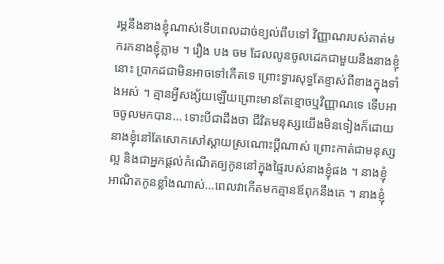រម្ភនឹងនាងខ្ញុំណាស់ទើបពេលដាច់ខ្យល់ពឹបទៅ វិញ្ញាណរបស់គាត់មករកនាងខ្ញុំភ្លាម ។ រឿង បង ចម ដែលលូនចូលដេកជាមួយនឹងនាងខ្ញុំនោះ ប្រាកដជាមិនអាចទៅកើតទេ ព្រោះទ្វារសុទ្ធតែខ្ទាស់ពីខាងក្នុងទាំងអស់ ។ គ្មានអ្វីសង្ស័យឡើយព្រោះមានតែខ្មោចឬវិញ្ញាណទេ ទើបអាចចូលមកបាន… ទោះបីជាដឹងថា ជីវិតមនុស្សយើងមិនទៀងក៏ដោយ នាងខ្ញុំនៅតែសោកសៅស្ដាយស្រណោះប្ដីណាស់ ព្រោះកាត់ជាមនុស្សល្អ និងជាអ្នកផ្ដល់កំណើតឲ្យកូននៅក្នុងផ្ទៃរបស់នាងខ្ញុំផង ។ នាងខ្ញុំអាណិតកូនខ្លាំងណាស់…ពេលវាកើតមកគ្មានឪពុកនឹងគេ ។ នាងខ្ញុំ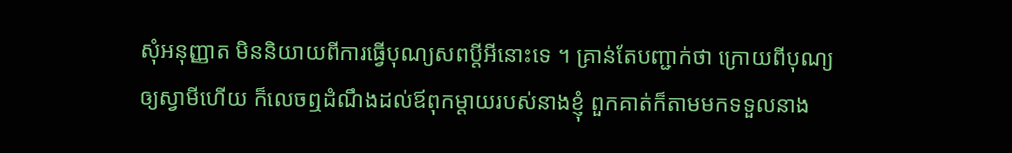សុំអនុញ្ញាត មិននិយាយពីការធ្វើបុណ្យសពប្ដីអីនោះទេ ។ គ្រាន់តែបញ្ជាក់ថា ក្រោយពីបុណ្យឲ្យស្វាមីហើយ ក៏លេចឮដំណឹងដល់ឪពុកម្ដាយរបស់នាងខ្ញុំ ពួកគាត់ក៏តាមមកទទួលនាង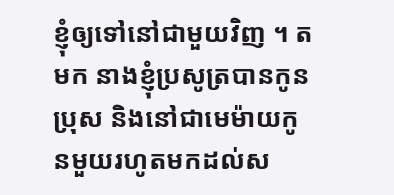ខ្ញុំឲ្យទៅនៅជាមួយវិញ ។ តមក នាងខ្ញុំប្រសូត្របានកូនប្រុស និងនៅជាមេម៉ាយកូនមួយរហូតមកដល់ស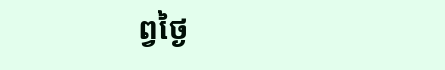ព្វថ្ងៃ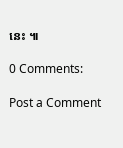នេះ ៕

0 Comments:

Post a Comment